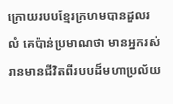ក្រោយរបបខ្មែរក្រហមបានដួលរលំ គេប៉ាន់ប្រមាណថា មានអ្នករស់រានមានជីវិតពីរបបដ៏មហាប្រល័យ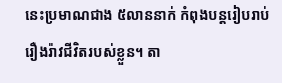នេះប្រមាណជាង ៥លាននាក់ កំពុងបន្តរៀបរាប់រឿងរ៉ាវជីវិតរបស់ខ្លួន។ តា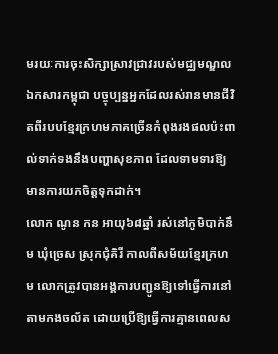មរយៈការចុះសិក្សាស្រាវជ្រាវរបស់មជ្ឈមណ្ឌលឯកសារកម្ពុជា បច្ចុប្បន្នអ្នកដែលរស់រានមានជីវិតពីរបបខ្មែរក្រហមភាគច្រើនកំពុងរងផលប៉ះពាល់ទាក់ទងនឹងបញ្ហាសុខភាព ដែលទាមទារឱ្យមានការយកចិត្តទុកដាក់។
លោក ណូន កន អាយុ៦៨ឆ្នាំ រស់នៅភូមិបាក់នឹម ឃុំច្រេស ស្រុកជុំគិរី កាលពីសម័យខ្មែរក្រហម លោកត្រូវបានអង្គការបញ្ជូនឱ្យទៅធ្វើការនៅតាមកងចល័ត ដោយប្រើឱ្យធ្វើការគ្មានពេលស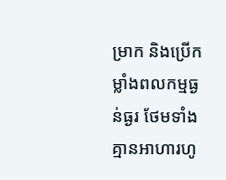ម្រាក និងប្រើកម្លាំងពលកម្មធ្ងន់ធ្ងរ ថែមទាំងគ្មានអាហារហូ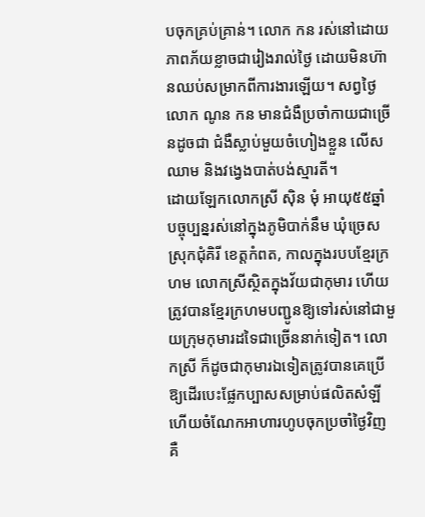បចុកគ្រប់គ្រាន់។ លោក កន រស់នៅដោយភាពភ័យខ្លាចជារៀងរាល់ថ្ងៃ ដោយមិនហ៊ានឈប់សម្រាកពីការងារឡើយ។ សព្វថ្ងៃ លោក ណូន កន មានជំងឺប្រចាំកាយជាច្រើនដូចជា ជំងឺស្លាប់មួយចំហៀងខ្លួន លើសឈាម និងវង្វេងបាត់បង់ស្មារតី។
ដោយឡែកលោកស្រី ស៊ិន មុំ អាយុ៥៥ឆ្នាំ បច្ចុប្បន្នរស់នៅក្នុងភូមិបាក់នឹម ឃុំច្រេស ស្រុកជុំគិរី ខេត្តកំពត, កាលក្នុងរបបខ្មែរក្រហម លោកស្រីស្ថិតក្នុងវ័យជាកុមារ ហើយត្រូវបានខ្មែរក្រហមបញ្ជូនឱ្យទៅរស់នៅជាមួយក្រុមកុមារដទៃជាច្រើននាក់ទៀត។ លោកស្រី ក៏ដូចជាកុមារឯទៀតត្រូវបានគេប្រើឱ្យដើរបេះផ្លែកប្បាសសម្រាប់ផលិតសំឡី ហើយចំណែកអាហារហូបចុកប្រចាំថ្ងៃវិញ គឺ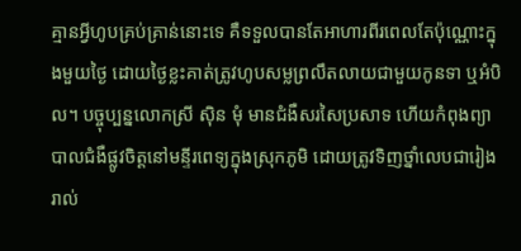គ្មានអ្វីហូបគ្រប់គ្រាន់នោះទេ គឺទទួលបានតែអាហារពីរពេលតែប៉ុណ្ណោះក្នុងមួយថ្ងៃ ដោយថ្ងៃខ្លះគាត់ត្រូវហូបសម្លព្រលឹតលាយជាមួយកូនទា ឬអំបិល។ បច្ចុប្បន្នលោកស្រី ស៊ិន មុំ មានជំងឺសរសៃប្រសាទ ហើយកំពុងព្យាបាលជំងឺផ្លូវចិត្តនៅមន្ទីរពេទ្យក្នុងស្រុកភូមិ ដោយត្រូវទិញថ្នាំលេបជារៀងរាល់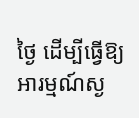ថ្ងៃ ដើម្បីធ្វើឱ្យអារម្មណ៍ស្ង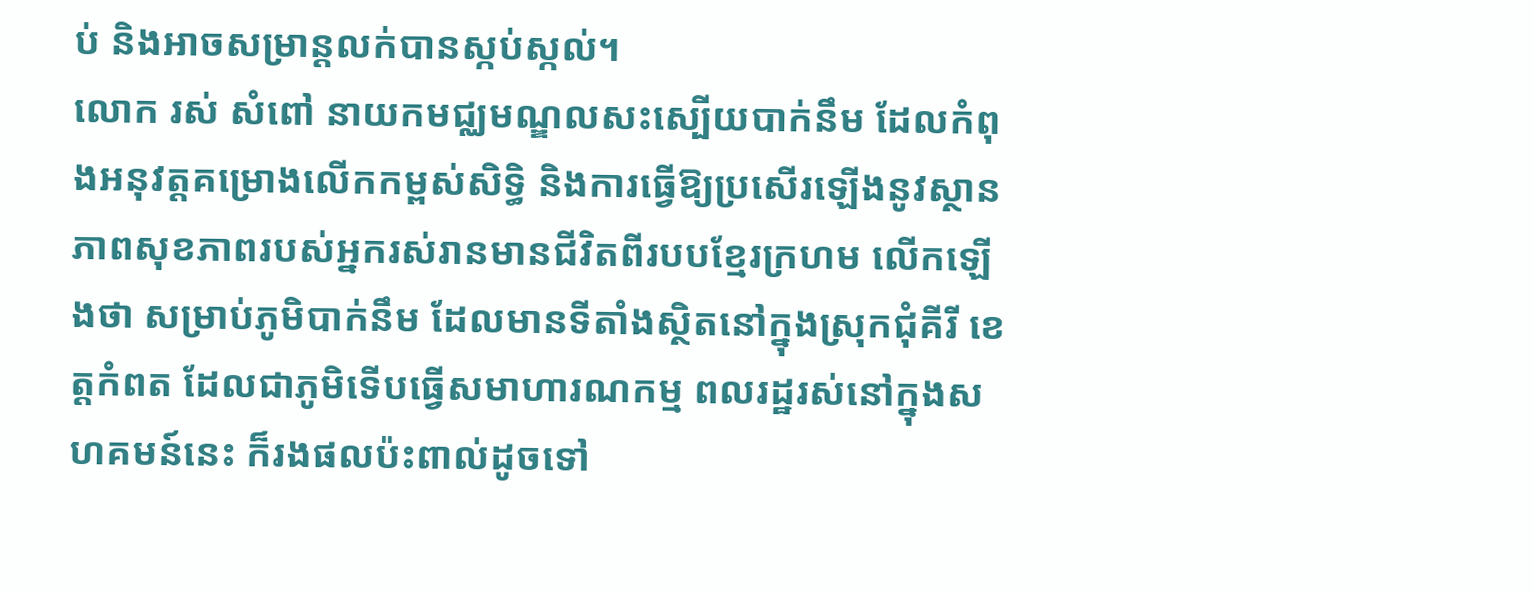ប់ និងអាចសម្រាន្តលក់បានស្កប់ស្កល់។
លោក រស់ សំពៅ នាយកមជ្ឈមណ្ឌលសះស្បើយបាក់នឹម ដែលកំពុងអនុវត្តគម្រោងលើកកម្ពស់សិទ្ធិ និងការធ្វើឱ្យប្រសើរឡើងនូវស្ថានភាពសុខភាពរបស់អ្នករស់រានមានជីវិតពីរបបខ្មែរក្រហម លើកឡើងថា សម្រាប់ភូមិបាក់នឹម ដែលមានទីតាំងស្ថិតនៅក្នុងស្រុកជុំគីរី ខេត្តកំពត ដែលជាភូមិទើបធ្វើសមាហារណកម្ម ពលរដ្ឋរស់នៅក្នុងសហគមន៍នេះ ក៏រងផលប៉ះពាល់ដូចទៅ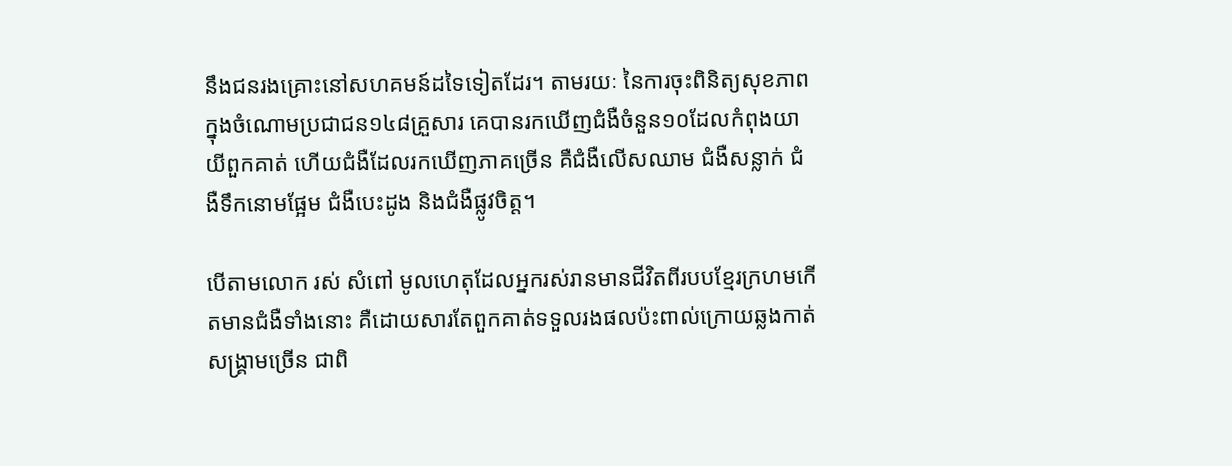នឹងជនរងគ្រោះនៅសហគមន៍ដទៃទៀតដែរ។ តាមរយៈ នៃការចុះពិនិត្យសុខភាពក្នុងចំណោមប្រជាជន១៤៨គ្រួសារ គេបានរកឃើញជំងឺចំនួន១០ដែលកំពុងយាយីពួកគាត់ ហើយជំងឺដែលរកឃើញភាគច្រើន គឺជំងឺលើសឈាម ជំងឺសន្លាក់ ជំងឺទឹកនោមផ្អែម ជំងឺបេះដូង និងជំងឺផ្លូវចិត្ត។

បើតាមលោក រស់ សំពៅ មូលហេតុដែលអ្នករស់រានមានជីវិតពីរបបខ្មែរក្រហមកើតមានជំងឺទាំងនោះ គឺដោយសារតែពួកគាត់ទទួលរងផលប៉ះពាល់ក្រោយឆ្លងកាត់សង្រ្គាមច្រើន ជាពិ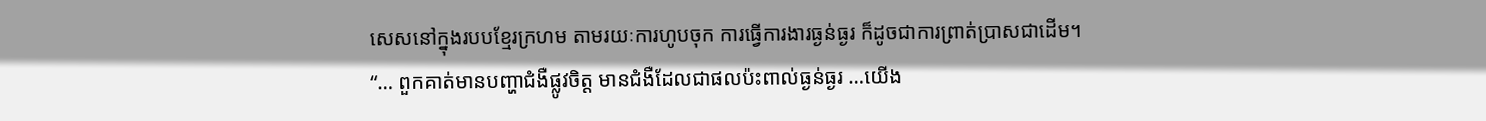សេសនៅក្នុងរបបខ្មែរក្រហម តាមរយៈការហូបចុក ការធ្វើការងារធ្ងន់ធ្ងរ ក៏ដូចជាការព្រាត់ប្រាសជាដើម។
“… ពួកគាត់មានបញ្ហាជំងឺផ្លូវចិត្ត មានជំងឺដែលជាផលប៉ះពាល់ធ្ងន់ធ្ងរ …យើង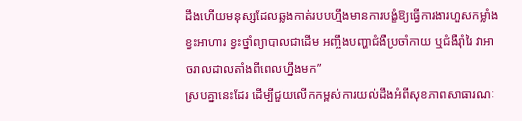ដឹងហើយមនុស្សដែលឆ្លងកាត់របបហ្មឹងមានការបង្ខំឱ្យធ្វើការងារហួសកម្លាំង ខ្វះអាហារ ខ្វះថ្នាំព្យាបាលជាដើម អញ្ចឹងបញ្ហាជំងឺប្រចាំកាយ ឬជំងឺរ៉ាំរៃ វាអាចរាលដាលតាំងពីពេលហ្នឹងមក”
ស្របគ្នានេះដែរ ដើម្បីជួយលើកកម្ពស់ការយល់ដឹងអំពីសុខភាពសាធារណៈ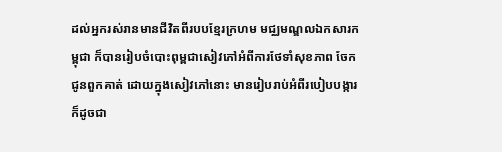ដល់អ្នករស់រានមានជីវិតពីរបបខ្មែរក្រហម មជ្ឈមណ្ឌលឯកសារកម្ពុជា ក៏បានរៀបចំបោះពុម្ពជាសៀវភៅអំពីការថែទាំសុខភាព ចែកជូនពួកគាត់ ដោយក្នុងសៀវភៅនោះ មានរៀបរាប់អំពីរបៀបបង្ការ ក៏ដូចជា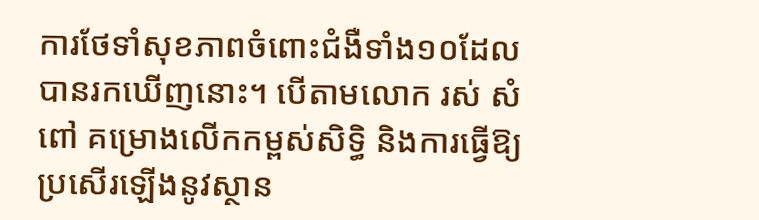ការថែទាំសុខភាពចំពោះជំងឺទាំង១០ដែលបានរកឃើញនោះ។ បើតាមលោក រស់ សំពៅ គម្រោងលើកកម្ពស់សិទ្ធិ និងការធ្វើឱ្យប្រសើរឡើងនូវស្ថាន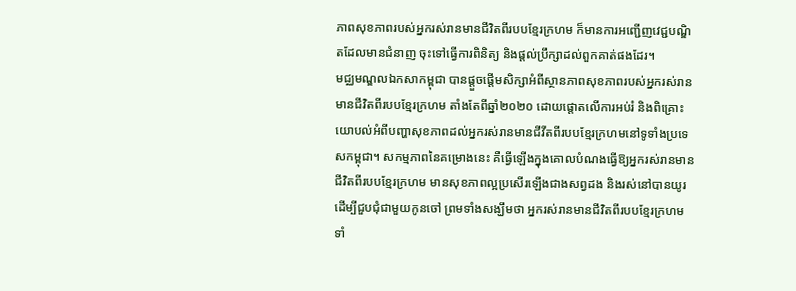ភាពសុខភាពរបស់អ្នករស់រានមានជីវិតពីរបបខ្មែរក្រហម ក៏មានការអញ្ជើញវេជ្ជបណ្ឌិតដែលមានជំនាញ ចុះទៅធ្វើការពិនិត្យ និងផ្តល់ប្រឹក្សាដល់ពួកគាត់ផងដែរ។
មជ្ឈមណ្ឌលឯកសាកម្ពុជា បានផ្តួចផ្ដើមសិក្សាអំពីស្ថានភាពសុខភាពរបស់អ្នករស់រានមានជីវិតពីរបបខ្មែរក្រហម តាំងតែពីឆ្នាំ២០២០ ដោយផ្តោតលើការអប់រំ និងពិគ្រោះយោបល់អំពីបញ្ហាសុខភាពដល់អ្នករស់រានមានជីវីតពីរបបខ្មែរក្រហមនៅទូទាំងប្រទេសកម្ពុជា។ សកម្មភាពនៃគម្រោងនេះ គឺធ្វើឡើងក្នុងគោលបំណងធ្វើឱ្យអ្នករស់រានមានជីវិតពីរបបខ្មែរក្រហម មានសុខភាពល្អប្រសើរឡើងជាងសព្វដង និងរស់នៅបានយូរដើម្បីជួបជុំជាមួយកូនចៅ ព្រមទាំងសង្ឃឹមថា អ្នករស់រានមានជីវិតពីរបបខ្មែរក្រហមទាំ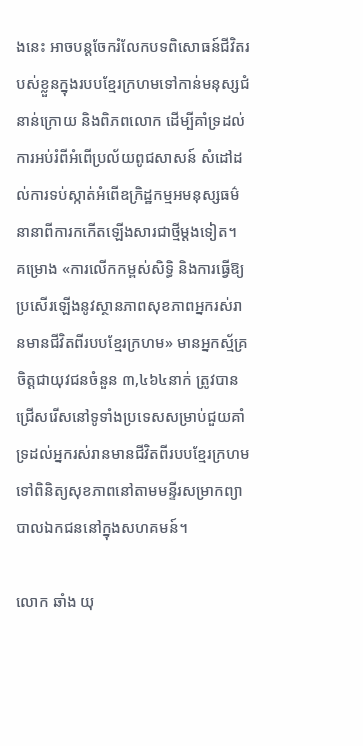ងនេះ អាចបន្តចែករំលែកបទពិសោធន៍ជីវិតរបស់ខ្លួនក្នុងរបបខ្មែរក្រហមទៅកាន់មនុស្សជំនាន់ក្រោយ និងពិភពលោក ដើម្បីគាំទ្រដល់ការអប់រំពីអំពើប្រល័យពូជសាសន៍ សំដៅដល់ការទប់ស្កាត់អំពើឧក្រិដ្ឋកម្មអមនុស្សធម៌នានាពីការកកើតឡើងសារជាថ្មីម្ដងទៀត។
គម្រោង «ការលើកកម្ពស់សិទ្ធិ និងការធ្វើឱ្យប្រសើរឡើងនូវស្ថានភាពសុខភាពអ្នករស់រានមានជីវិតពីរបបខ្មែរក្រហម» មានអ្នកស្ម័គ្រចិត្តជាយុវជនចំនួន ៣,៤៦៤នាក់ ត្រូវបានជ្រើសរើសនៅទូទាំងប្រទេសសម្រាប់ជួយគាំទ្រដល់អ្នករស់រានមានជីវិតពីរបបខ្មែរក្រហម ទៅពិនិត្យសុខភាពនៅតាមមន្ទីរសម្រាកព្យាបាលឯកជននៅក្នុងសហគមន៍។

លោក ឆាំង យុ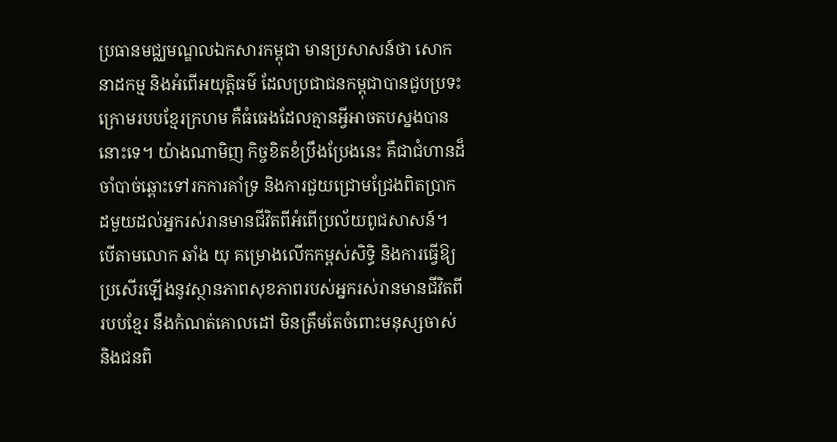ប្រធានមជ្ឈមណ្ឌលឯកសារកម្ពុជា មានប្រសាសន៍ថា សោកនាដកម្ម និងអំពើអយុត្តិធម៌ ដែលប្រជាជនកម្ពុជាបានជួបប្រទះក្រោមរបបខ្មែរក្រហម គឺធំធេងដែលគ្មានអ្វីអាចតបស្នងបាននោះទេ។ យ៉ាងណាមិញ កិច្ចខិតខំប្រឹងប្រែងនេះ គឺជាជំហានដ៏ចាំបាច់ឆ្ពោះទៅរកការគាំទ្រ និងការជួយជ្រោមជ្រែងពិតប្រាកដមួយដល់អ្នករស់រានមានជីវិតពីអំពើប្រល័យពូជសាសន៍។
បើតាមលោក ឆាំង យុ គម្រោងលើកកម្ពស់សិទ្ធិ និងការធ្វើឱ្យប្រសើរឡើងនូវស្ថានភាពសុខភាពរបស់អ្នករស់រានមានជីវិតពីរបបខ្មែរ នឹងកំណត់គោលដៅ មិនត្រឹមតែចំពោះមនុស្សចាស់ និងជនពិ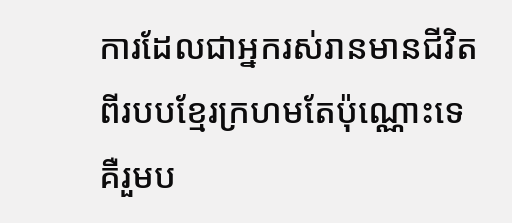ការដែលជាអ្នករស់រានមានជីវិតពីរបបខ្មែរក្រហមតែប៉ុណ្ណោះទេ គឺរួមប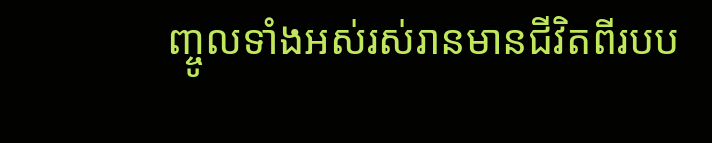ញ្ចូលទាំងអស់រស់រានមានជីវិតពីរបប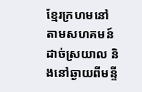ខ្មែរក្រហមនៅតាមសហគមន៍ដាច់ស្រយាល និងនៅឆ្ងាយពីមន្ទី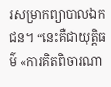រសម្រាកព្យាបាលឯកជន។ “នេះគឺជាយុត្តិធម៌ «ការគិតពិចារណា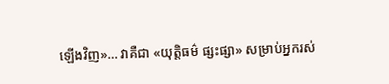ឡើងវិញ»… វាគឺជា «យុត្តិធម៌ ផ្សះផ្សា» សម្រាប់អ្នករស់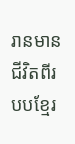រានមានជីវិតពីរបបខ្មែរ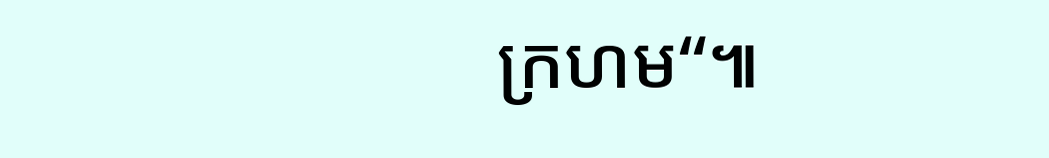ក្រហម“៕